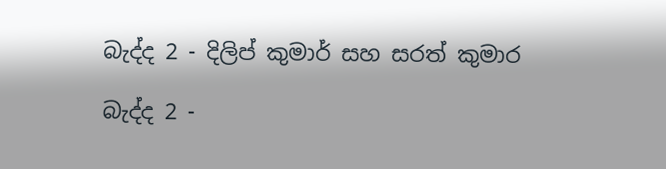බැද්ද 2 - දිලිප් කුමාර් සහ සරත් කුමාර

බැද්ද 2 -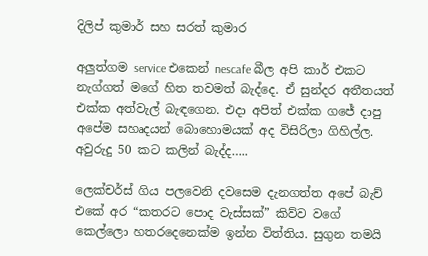දිලිප් කුමාර් සහ සරත් කුමාර

අලුත්ගම service එකෙන් nescafe බීල අපි කාර් එකට නැග්ගත් මගේ හිත තවමත් බැද්දෙ. ඒ සුන්දර අතීතයත් එක්ක අත්වැල් බැඳගෙන. එදා අපිත් එක්ක ගජේ දාපු අපේම සහෘදයන් බොහොමයක් අද විසිරිලා ගිහිල්ල. අවුරුදු 50 කට කලින් බැද්ද…..

ලෙක්චර්ස් ගිය පලවෙනි දවසෙම දැනගත්ත අපේ බැච් එකේ අර “කතරට පොද වැස්සක්” කිව්ව වගේ කෙල්ලො හතරදෙනෙක්ම ඉන්න විත්තිය. සුගුන තමයි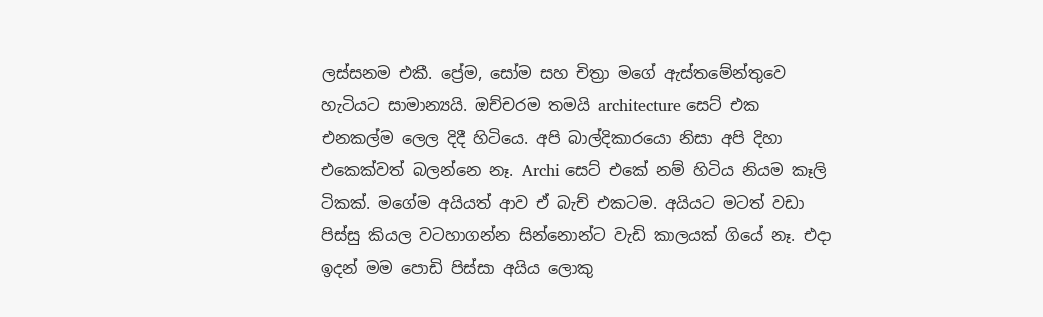ලස්සනම එකී. ප්‍රේම, සෝම සහ චිත්‍රා මගේ ඇස්‍තමේන්තුවෙ හැටියට සාමාන්‍යයි. ඔච්චරම තමයි architecture සෙට් එක එනකල්ම ලෙල දිදී හිටියෙ. අපි බාල්දිකාරයො නිසා අපි දිහා එකෙක්වත් බලන්නෙ නෑ. Archi සෙට් එකේ නම් හිටිය නියම කෑලි ටිකක්. මගේම අයියත් ආව ඒ බැච් එකටම. අයියට මටත් වඩා පිස්සු කියල වටහාගන්න සින්නොන්ට වැඩි කාලයක් ගියේ නෑ. එදා ඉදන් මම පොඩි පිස්සා අයිය ලොකු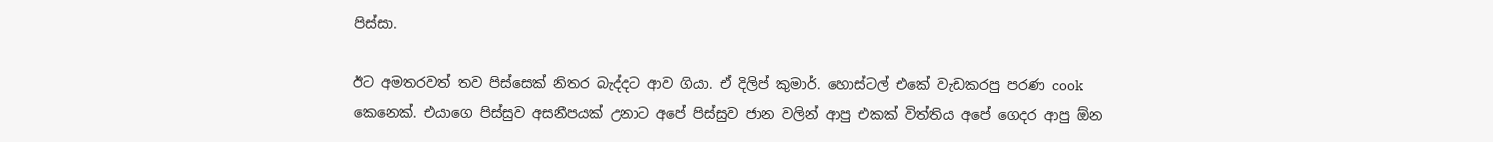පිස්සා.

ඊට අමතරවත් තව පිස්සෙක් නිතර බැද්දට ආව ගියා. ඒ දිලිප් කුමාර්. හොස්ටල් එකේ වැඩකරපු පරණ cook කෙනෙක්. එයාගෙ පිස්සුව අසනීපයක් උනාට අපේ පිස්සුව ජාන වලින් ආපු එකක් විත්තිය අපේ ගෙදර ආපු ඕන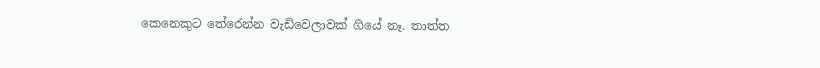කෙනෙකුට තේරෙන්න වැඩිවෙලාවක් ගියේ නෑ. තාත්ත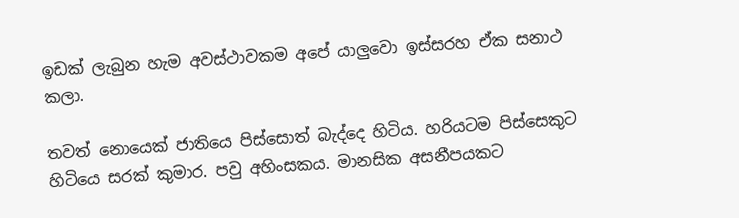ඉඩක් ලැබුන හැම අවස්ථාවකම අපේ යාලුවො ඉස්සරහ ඒක සනාථ කලා.

තවත් නොයෙක් ජාතියෙ පිස්සොත් බැද්දෙ හිටිය. හරියටම පිස්සෙකුට හිටියෙ සරක් කුමාර. පවු අහිංසකය. මානසික අසනීපයකට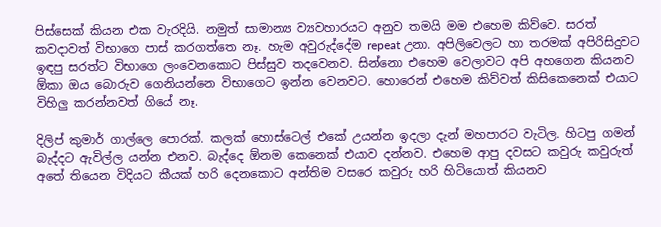පිස්සෙක් කියන එක වැරදියි. නමුත් සාමාන්‍ය ව්‍යවහාරයට අනුව තමයි මම එහෙම කිව්වෙ. සරත් කවදාවත් විභාගෙ පාස් කරගත්තෙ නෑ. හැම අවුරුද්දේම repeat උනා. අපිලිවෙලට හා තරමක් අපිරිසිදුවට ඉඳපු සරත්ට විභාගෙ ලංවෙනකොට පිස්සුව තදවෙනව. සින්නො එහෙම වෙලාවට අපි අහගෙන කියනව ඕකා ඔය බොරුව ගෙනියන්නෙ විභාගෙට ඉන්න වෙනවට. හොරෙන් එහෙම කිව්වත් කිසිකෙනෙක් එයාට විහිලු කරන්නවත් ගියේ නෑ.

දිලිප් කුමාර් ගාල්ලෙ පොරක්. කලක් හොස්ටෙල් එකේ උයන්න ඉදලා දැන් මහපාරට වැටිල. හිටපු ගමන් බැද්දට ඇවිල්ල යන්න එනව. බැද්දෙ ඕනම කෙනෙක් එයාව දන්නව. එහෙම ආපු දවසට කවුරු කවුරුත් අතේ තියෙන විදියට කීයක් හරි දෙනකොට අන්තිම වසරෙ කවුරු හරි හිටියොත් කියනව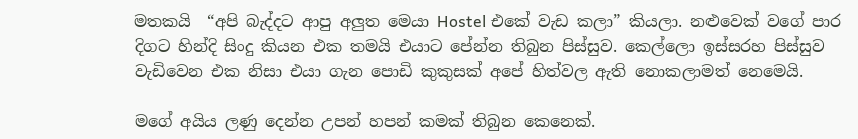මතකයි  “අපි බැද්දට ආපු අලුත මෙයා Hostel එකේ වැඩ කලා” කියලා. නළුවෙක් වගේ පාර දිගට හින්දි සිංදු කියන එක තමයි එයාට පේන්න තිබුන පිස්සුව. කෙල්ලො ඉස්සරහ පිස්සුව වැඩිවෙන එක නිසා එයා ගැන පොඩි කුකුසක් අපේ හිත්වල ඇති නොකලාමත් නෙමෙයි.

මගේ අයිය ලණු දෙන්න උපන් හපන් කමක් තිබුන කෙනෙක්.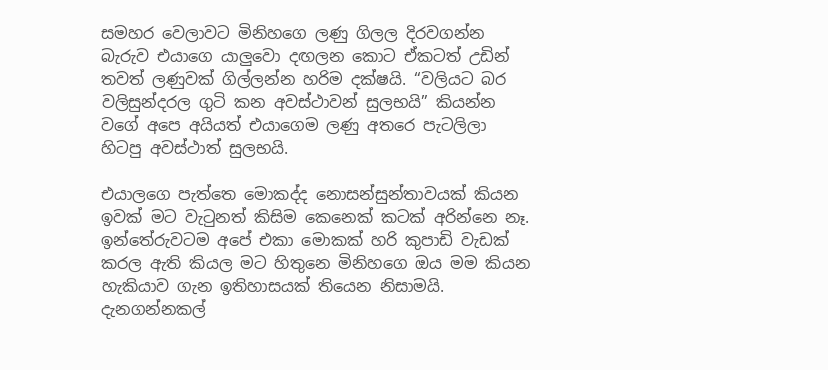සමහර වෙලාවට මිනිහගෙ ලණු ගිලල දිරවගන්න බැරුව එයාගෙ යාලුවො දඟලන කොට ඒකටත් උඩින් තවත් ලණුවක් ගිල්ලන්න හරිම දක්ෂයි. “වලියට බර වලිසුන්දරල ගුටි කන අවස්ථාවන් සුලභයි” කියන්න වගේ අපෙ අයියත් එයාගෙම ලණු අතරෙ පැටලිලා හිටපු අවස්ථාත් සුලභයි.

එයාලගෙ පැත්තෙ මොකද්ද නොසන්සුන්තාවයක් කියන ඉවක් මට වැටුනත් කිසිම කෙනෙක් කටක් අරින්නෙ නෑ. ඉන්තේරුවටම අපේ එකා මොකක් හරි කුපාඩි වැඩක් කරල ඇති කියල මට හිතුනෙ මිනිහගෙ ඔය මම කියන හැකියාව ගැන ඉතිහාසයක් තියෙන නිසාමයි. දැනගන්නකල්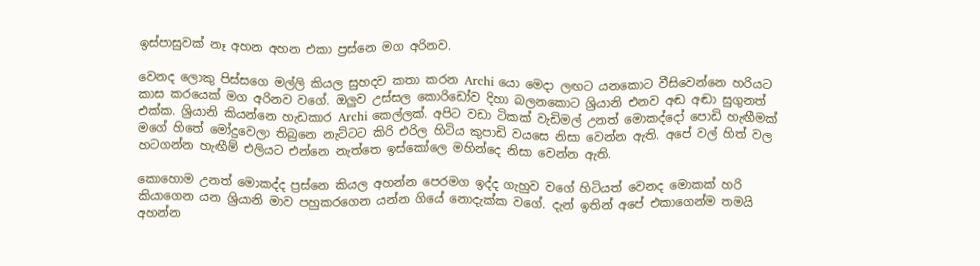ඉස්පාසුවක් නෑ අහන අහන එකා ප්‍රස්නෙ මග අරිනව.

වෙනද ලොකු පිස්සගෙ මල්ලි කියල සුහදව කතා කරන Archi යො මෙදා ලඟට යනකොට වීසිවෙන්නෙ හරියට කාස කරයෙක් මග අරිනව වගේ. ඔලුව උස්සල කොරිඩෝව දිහා බලනකොට ශ්‍රියානි එනව අඬ අඬා සුගුනත් එක්ක. ශ්‍රියානි කියන්නෙ හැඩකාර Archi කෙල්ලක්. අපිට වඩා ටිකක් වැඩිමල් උනත් මොකද්දෝ පොඩි හැඟීමක් මගේ හිතේ මෝදුවෙලා තිබුනෙ නැට්ටට කිරි එරිල හිටිය කුපාඩි වයසෙ නිසා වෙන්න ඇති. අපේ වල් හිත් වල හටගන්න හැඟීම් එලියට එන්නෙ නැත්තෙ ඉස්කෝලෙ මහින්දෙ නිසා වෙන්න ඇති.

කොහොම උනත් මොකද්ද ප්‍රස්නෙ කියල අහන්න පෙරමග ඉද්ද ගැහුව වගේ හිටියත් වෙනද මොකක් හරි කියාගෙන යන ශ්‍රියානි මාව පහුකරගෙන යන්න ගියේ නොදැක්ක වගේ. දැන් ඉතින් අපේ එකාගෙන්ම තමයි අහන්න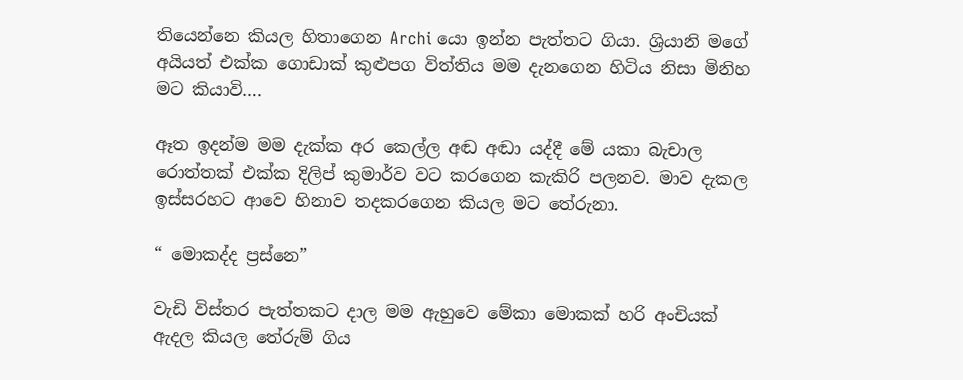තියෙන්නෙ කියල හිතාගෙන Archi යො ඉන්න පැත්තට ගියා. ශ්‍රියානි මගේ අයියත් එක්ක ගොඩාක් කුළුපග විත්තිය මම දැනගෙන හිටිය නිසා මිනිහ මට කියාවි….

ඈත ඉදන්ම මම දැක්ක අර කෙල්ල අඬ අඬා යද්දී මේ යකා බැචාල රොත්තක් එක්ක දිලිප් කුමාර්ව වට කරගෙන කැකිරි පලනව. මාව දැකල ඉස්සරහට ආවෙ හිනාව තදකරගෙන කියල මට තේරුනා.

“ මොකද්ද ප්‍රස්නෙ”

වැඩි විස්තර පැත්තකට දාල මම ඇහුවෙ මේකා මොකක් හරි අංචියක් ඇදල කියල තේරුම් ගිය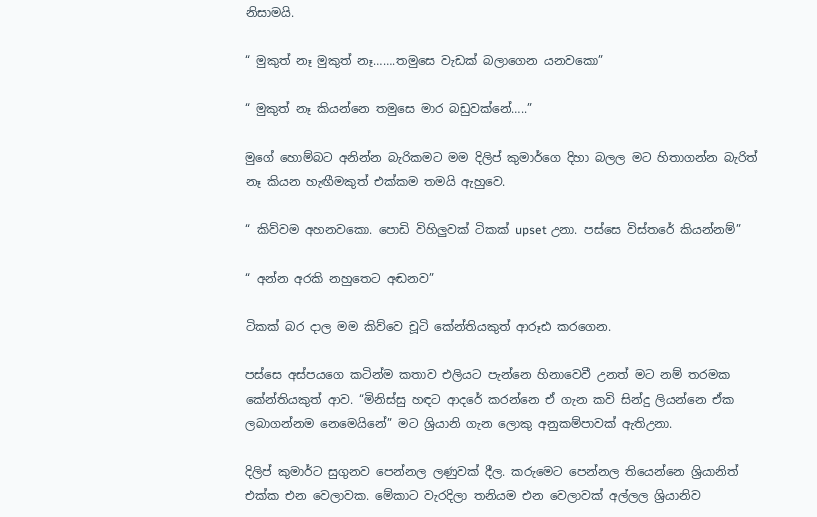නිසාමයි.

“ මුකුත් නෑ මුකුත් නෑ…….තමුසෙ වැඩක් බලාගෙන යනවකො”

“ මුකුත් නෑ කියන්නෙ තමුසෙ මාර බඩුවක්නේ…..”

මුගේ හොම්බට අනින්න බැරිකමට මම දිලිප් කුමාර්ගෙ දිහා බලල මට හිතාගන්න බැරිත් නෑ කියන හැඟීමකුත් එක්කම තමයි ඇහුවෙ.

“ කිව්වම අහනවකො. පොඩි විහිලුවක් ටිකක් upset උනා. පස්සෙ විස්තරේ කියන්නම්”

“ අන්න අරකි නහුතෙට අඬනව”

ටිකක් බර දාල මම කිව්වෙ චූටි කේන්තියකුත් ආරූඪ කරගෙන.

පස්සෙ අස්පයගෙ කටින්ම කතාව එලියට පැන්නෙ හිනාවෙවී උනත් මට නම් තරමක කේන්තියකුත් ආව. “මිනිස්සු හඳට ආදරේ කරන්නෙ ඒ ගැන කවි සින්දු ලියන්නෙ ඒක ලබාගන්නම නෙමෙයිනේ” මට ශ්‍රියානි ගැන ලොකු අනුකම්පාවක් ඇතිඋනා.

දිලිප් කුමාර්ට සුගුනව පෙන්නල ලණුවක් දීල. කරුමෙට පෙන්නල තියෙන්නෙ ශ්‍රියානිත් එක්ක එන වෙලාවක. මේකාට වැරදිලා තනියම එන වෙලාවක් අල්ලල ශ්‍රියානිව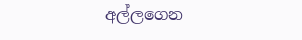අල්ලගෙන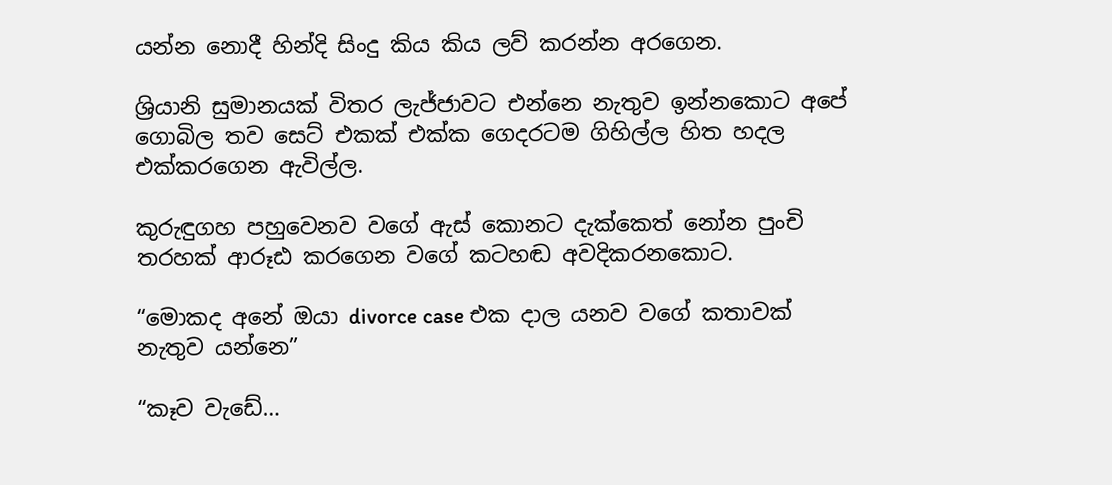යන්න නොදී හින්දි සිංදු කිය කිය ලව් කරන්න අරගෙන.

ශ්‍රියානි සුමානයක් විතර ලැජ්ජාවට එන්නෙ නැතුව ඉන්නකොට අපේ ගොබිල තව සෙට් එකක් එක්ක ගෙදරටම ගිහිල්ල හිත හදල එක්කරගෙන ඇවිල්ල.

කුරුඳුගහ පහුවෙනව වගේ ඇස් කොනට දැක්කෙත් නෝන පුංචි තරහක් ආරූඪ කරගෙන වගේ කටහඬ අවදිකරනකොට.

“මොකද අනේ ඔයා divorce case එක දාල යනව වගේ කතාවක් නැතුව යන්නෙ”

“කෑව වැඩේ…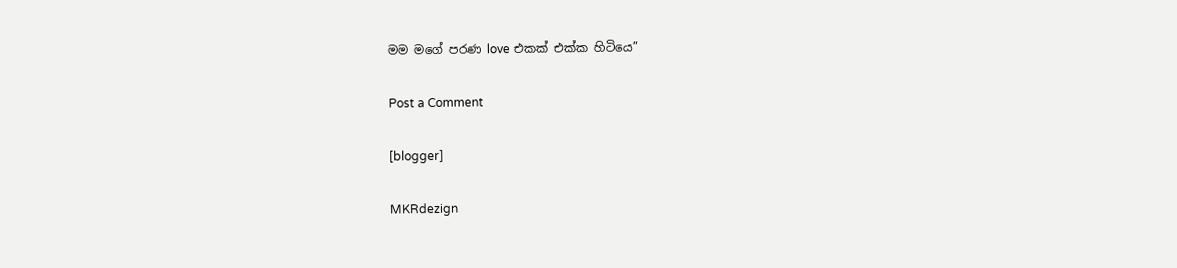මම මගේ පරණ love එකක් එක්ක හිටියෙ”

Post a Comment

[blogger]

MKRdezign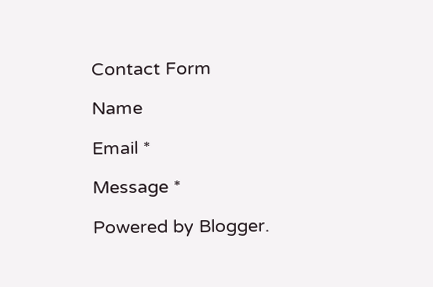Contact Form

Name

Email *

Message *

Powered by Blogger.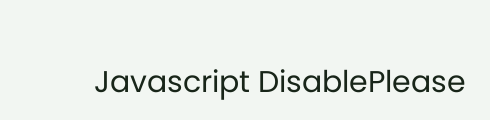Javascript DisablePlease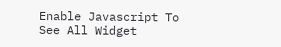Enable Javascript To See All Widget